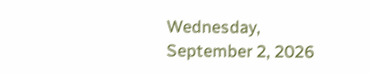Wednesday, September 2, 2026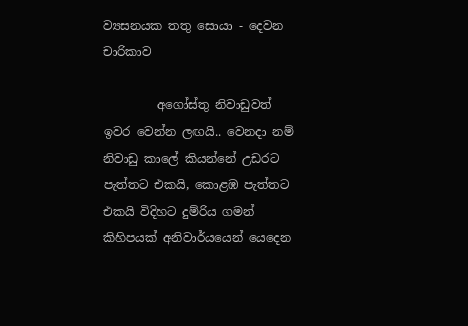ව්‍යසනයක තතු සොයා - දෙවන චාරිකාව

         අගෝස්තු නිවාඩුවත් ඉවර වෙන්න ලඟයි.. වෙනදා නම් නිවාඩු කාලේ කියන්නේ උඩරට පැත්තට එකයි, කොළඹ පැත්තට එකයි විදිහට දුම්රිය ගමන් කිහිපයක් අනිවාර්යයෙන් යෙදෙන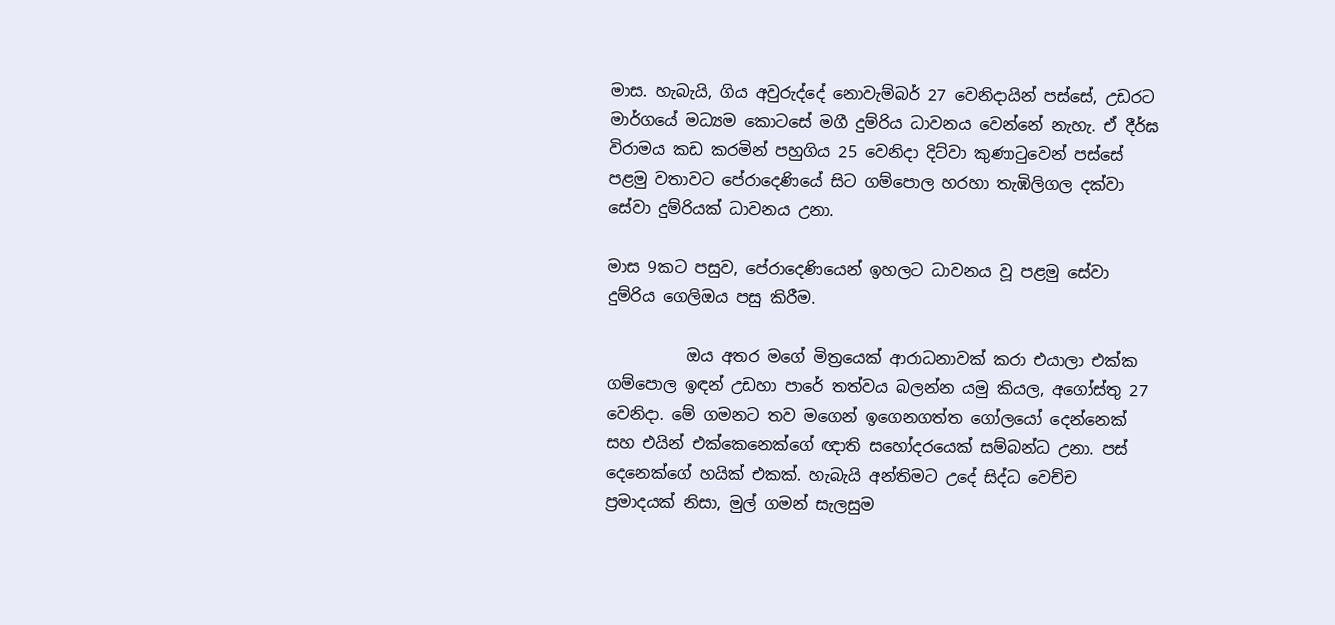මාස. හැබැයි, ගිය අවුරුද්දේ නොවැම්බර් 27 වෙනිදායින් පස්සේ, උඩරට මාර්ගයේ මධ්‍යම කොටසේ මගී දුම්රිය ධාවනය වෙන්නේ නැහැ. ඒ දීර්ඝ විරාමය කඩ කරමින් පහුගිය 25 වෙනිදා දිට්වා කුණාටුවෙන් පස්සේ පළමු වතාවට පේරාදෙණියේ සිට ගම්පොල හරහා තැඹිලිගල දක්වා සේවා දුම්රියක් ධාවනය උනා.

මාස 9කට පසුව, පේරාදෙණියෙන් ඉහලට ධාවනය වූ පළමු සේවා දුම්රිය ගෙලිඔය පසු කිරීම.

          ඔය අතර මගේ මිත්‍රයෙක් ආරාධනාවක් කරා එයාලා එක්ක ගම්පොල ඉඳන් උඩහා පාරේ තත්වය බලන්න යමු කියල, අගෝස්තු 27 වෙනිදා. මේ ගමනට තව මගෙන් ඉගෙනගත්ත ගෝලයෝ දෙන්නෙක් සහ එයින් එක්කෙනෙක්ගේ ඥාති සහෝදරයෙක් සම්බන්ධ උනා. පස් දෙනෙක්ගේ හයික් එකක්. හැබැයි අන්තිමට උදේ සිද්ධ වෙච්ච ප්‍රමාදයක් නිසා, මුල් ගමන් සැලසුම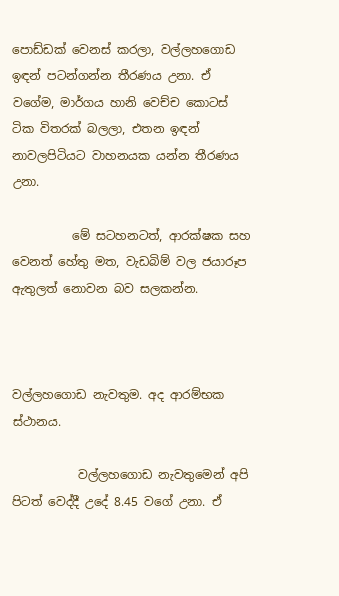පොඩ්ඩක් වෙනස් කරලා, වල්ලහගොඩ ඉඳන් පටන්ගන්න තීරණය උනා. ඒ වගේම, මාර්ගය හානි වෙච්ච කොටස් ටික විතරක් බලලා, එතන ඉඳන් නාවලපිටියට වාහනයක යන්න තීරණය උනා.

          මේ සටහනටත්, ආරක්ෂක සහ වෙනත් හේතු මත, වැඩබිම් වල ජයාරූප ඇතුලත් නොවන බව සලකන්න.



වල්ලහගොඩ නැවතුම. අද ආරම්භක ස්ථානය.

           වල්ලහගොඩ නැවතුමෙන් අපි පිටත් වෙද්දී උදේ 8.45 වගේ උනා. ඒ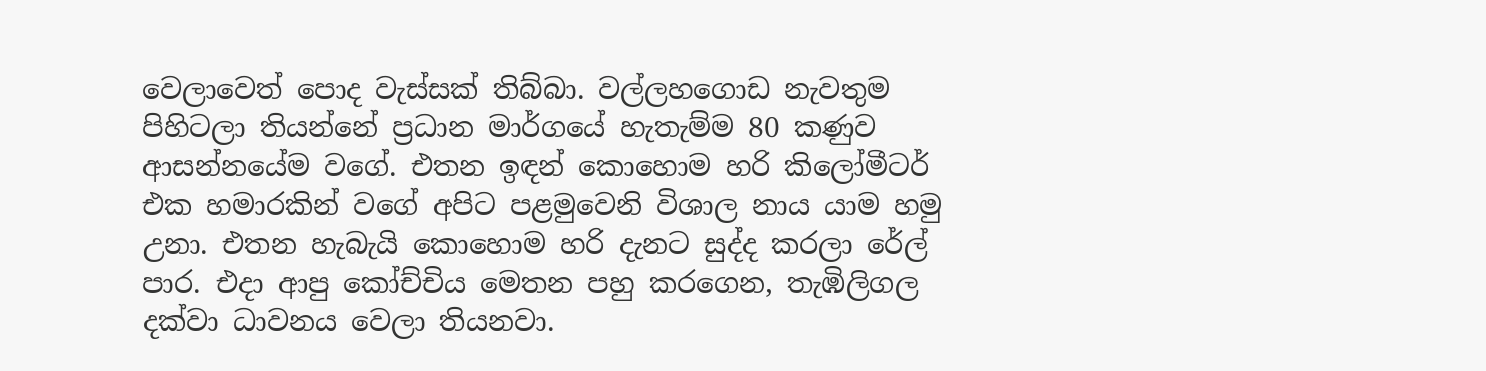වෙලාවෙත් පොද වැස්සක් තිබ්බා. වල්ලහගොඩ නැවතුම පිහිටලා තියන්නේ ප්‍රධාන මාර්ගයේ හැතැම්ම 80 කණුව ආසන්නයේම වගේ. එතන ඉඳන් කොහොම හරි කිලෝමීටර් එක හමාරකින් වගේ අපිට පළමුවෙනි විශාල නාය යාම හමු උනා. එතන හැබැයි කොහොම හරි දැනට සුද්ද කරලා රේල් පාර. එදා ආපු කෝච්චිය මෙතන පහු කරගෙන, තැඹිලිගල දක්වා ධාවනය වෙලා තියනවා.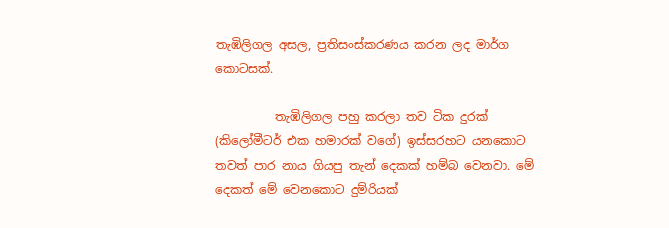තැඹිලිගල අසල, ප්‍රතිසංස්කරණය කරන ලද මාර්ග කොටසක්.

          තැඹිලිගල පහු කරලා තව ටික දුරක් (කිලෝමීටර් එක හමාරක් වගේ) ඉස්සරහට යනකොට තවත් පාර නාය ගියපු තැන් දෙකක් හම්බ වෙනවා. මේ දෙකත් මේ වෙනකොට දුම්රියක්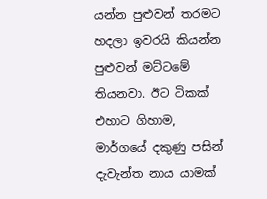යන්න පුළුවන් තරමට හදලා ඉවරයි කියන්න පුළුවන් මට්ටමේ තියනවා. ඊට ටිකක් එහාට ගිහාම, මාර්ගයේ දකුණු පසින් දැවැන්ත නාය යාමක්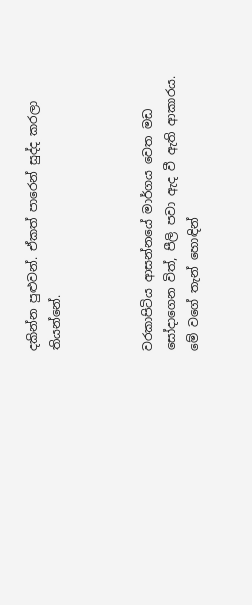දකින්න පුළුවන්. ඒකත් පාරෙන් සුද්ද කරලා තියන්නේ.



වරකාපිටිය ආසන්නයේ මාර්ගය වෙත මඩ සෝදාගෙන විත්, පීලි පවා ඇද වී ඇති ආකාරය. මේ වගේ තැන් හොඳින්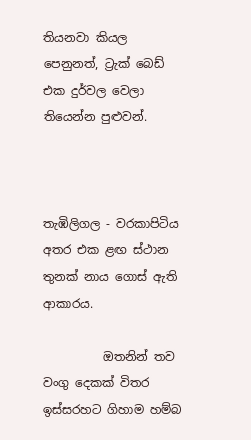තියනවා කියල පෙනුනත්, ට්‍රැක් බෙඩ් එක දුර්වල වෙලා තියෙන්න පුළුවන්.



තැඹිලිගල - වරකාපිටිය අතර එක ළඟ ස්ථාන තුනක් නාය ගොස් ඇති ආකාරය.

          ඔතනින් තව වංගු දෙකක් විතර ඉස්සරහට ගිහාම හම්බ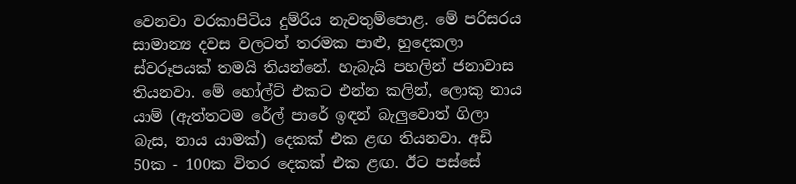වෙනවා වරකාපිටිය දුම්රිය නැවතුම්පොළ. මේ පරිසරය සාමාන්‍ය දවස වලටත් තරමක පාළු, හුදෙකලා ස්වරූපයක් තමයි තියන්නේ. හැබැයි පහලින් ජනාවාස තියනවා. මේ හෝල්ට් එකට එන්න කලින්, ලොකු නාය යාම් (ඇත්තටම රේල් පාරේ ඉඳන් බැලුවොත් ගිලා බැස, නාය යාමක්) දෙකක් එක ළඟ තියනවා. අඩි 50ක - 100ක විතර දෙකක් එක ළඟ. ඊට පස්සේ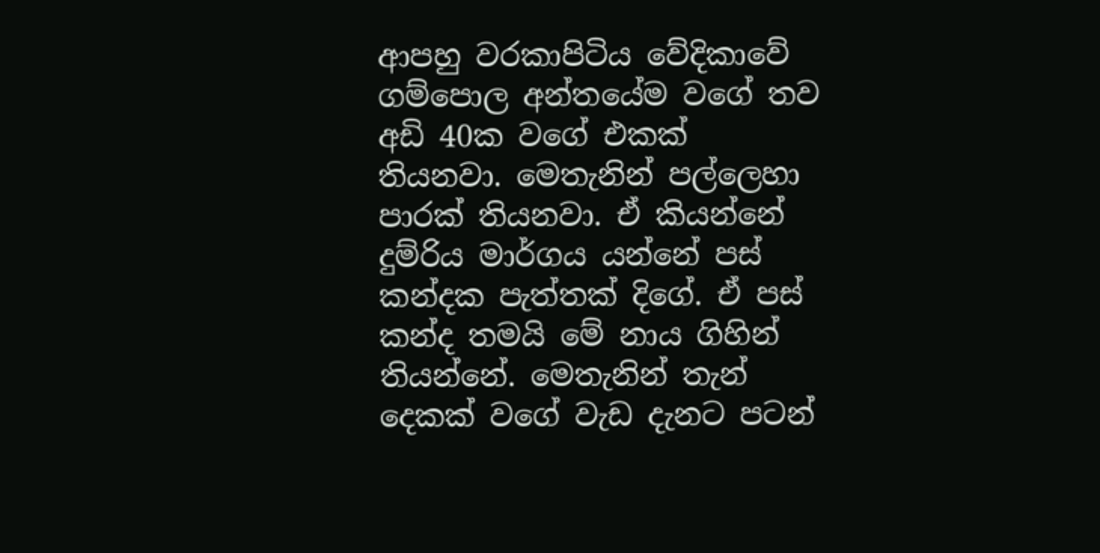ආපහු වරකාපිටිය වේදිකාවේ ගම්පොල අන්තයේම වගේ තව අඩි 40ක වගේ එකක් තියනවා. මෙතැනින් පල්ලෙහා පාරක් තියනවා. ඒ කියන්නේ දුම්රිය මාර්ගය යන්නේ පස් කන්දක පැත්තක් දිගේ. ඒ පස් කන්ද තමයි මේ නාය ගිහින් තියන්නේ. මෙතැනින් තැන් දෙකක් වගේ වැඩ දැනට පටන්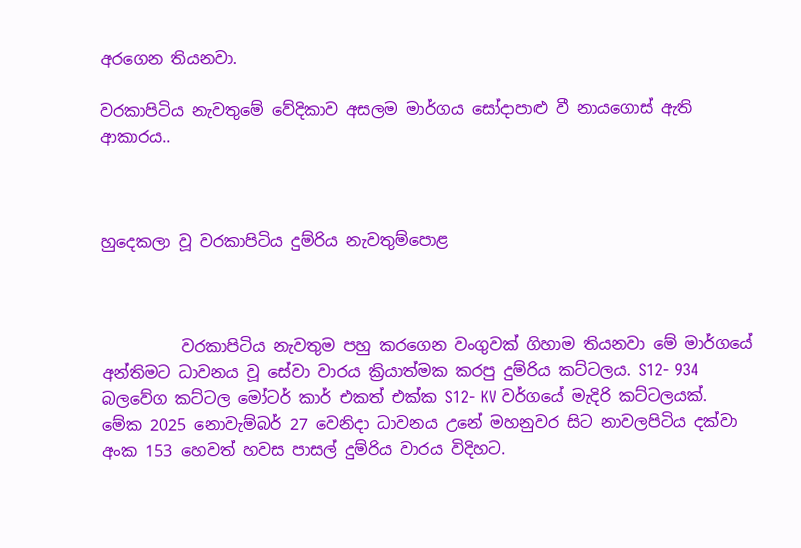අරගෙන තියනවා.

වරකාපිටිය නැවතුමේ වේදිකාව අසලම මාර්ගය සෝදාපාළු වී නායගොස් ඇති ආකාරය..



හුදෙකලා වූ වරකාපිටිය දුම්රිය නැවතුම්පොළ



          වරකාපිටිය නැවතුම පහු කරගෙන වංගුවක් ගිහාම තියනවා මේ මාර්ගයේ අන්තිමට ධාවනය වූ සේවා වාරය ක්‍රියාත්මක කරපු දුම්රිය කට්ටලය. S12- 934 බලවේග කට්ටල මෝටර් කාර් එකත් එක්ක S12- KV වර්ගයේ මැදිරි කට්ටලයක්. මේක 2025 නොවැම්බර් 27 වෙනිදා ධාවනය උනේ මහනුවර සිට නාවලපිටිය දක්වා අංක 153 හෙවත් හවස පාසල් දුම්රිය වාරය විදිහට.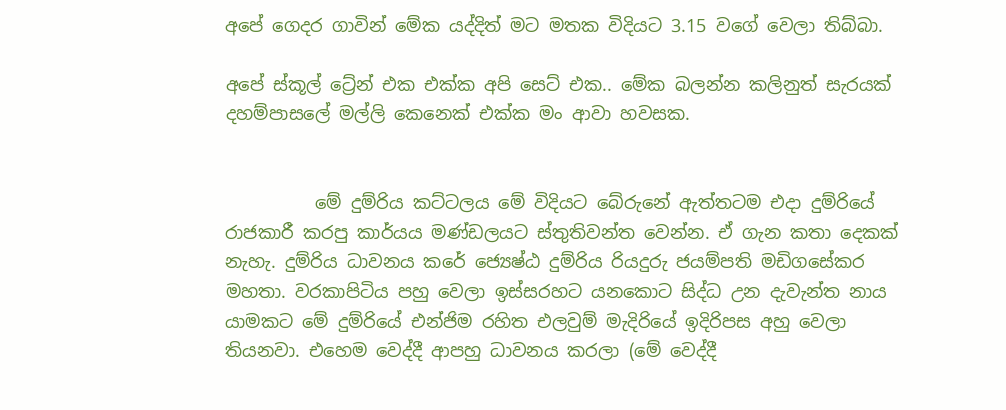අපේ ගෙදර ගාවින් මේක යද්දිත් මට මතක විදියට 3.15 වගේ වෙලා තිබ්බා.

අපේ ස්කූල් ට්‍රේන් එක එක්ක අපි සෙට් එක.. මේක බලන්න කලිනුත් සැරයක් දහම්පාසලේ මල්ලි කෙනෙක් එක්ක මං ආවා හවසක.


          මේ දුම්රිය කට්ටලය මේ විදියට බේරුනේ ඇත්තටම එදා දුම්රියේ රාජකාරී කරපු කාර්යය මණ්ඩලයට ස්තුතිවන්ත වෙන්න. ඒ ගැන කතා දෙකක් නැහැ. දුම්රිය ධාවනය කරේ ජ්‍යෙෂ්ඨ දුම්රිය රියදුරු ජයම්පති මඩිගසේකර මහතා. වරකාපිටිය පහු වෙලා ඉස්සරහට යනකොට සිද්ධ උන දැවැන්ත නාය යාමකට මේ දුම්රියේ එන්ජිම රහිත එලවුම් මැදිරියේ ඉදිරිපස අහු වෙලා තියනවා. එහෙම වෙද්දී ආපහු ධාවනය කරලා (මේ වෙද්දී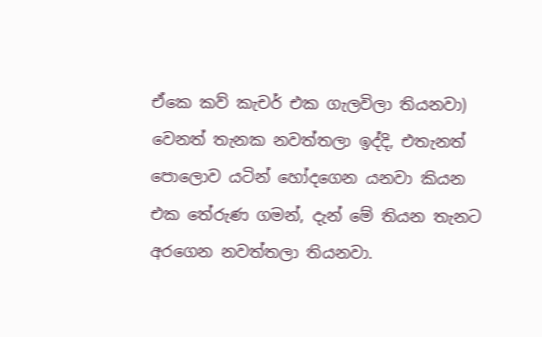ඒකෙ කව් කැචර් එක ගැලවිලා තියනවා) වෙනත් තැනක නවත්තලා ඉද්දි, එතැනත් පොලොව යටින් හෝදගෙන යනවා කියන එක තේරුණ ගමන්, දැන් මේ තියන තැනට අරගෙන නවත්තලා තියනවා.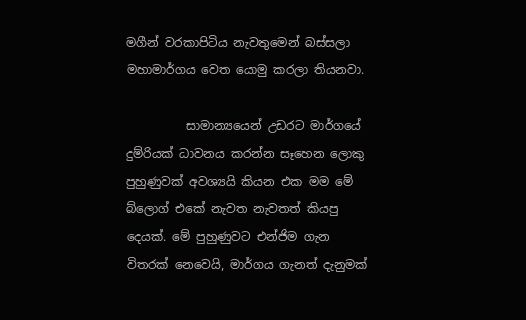මගීන් වරකාපිටිය නැවතුමෙන් බස්සලා මහාමාර්ගය වෙත යොමු කරලා තියනවා.

          සාමාන්‍යයෙන් උඩරට මාර්ගයේ දුම්රියක් ධාවනය කරන්න සෑහෙන ලොකු පුහුණුවක් අවශ්‍යයි කියන එක මම මේ බ්ලොග් එකේ නැවත නැවතත් කියපු දෙයක්. මේ පුහුණුවට එන්ජිම ගැන විතරක් නෙවෙයි, මාර්ගය ගැනත් දැනුමක්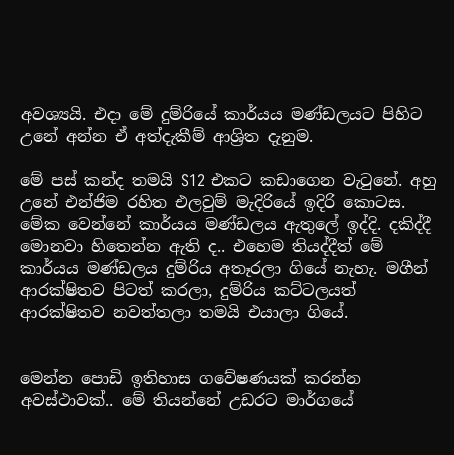අවශ්‍යයි. එදා මේ දුම්රියේ කාර්යය මණ්ඩලයට පිහිට උනේ අන්න ඒ අත්දැකීම් ආශ්‍රිත දැනුම.

මේ පස් කන්ද තමයි S12 එකට කඩාගෙන වැටුනේ. අහු උනේ එන්ජිම රහිත එලවුම් මැදිරියේ ඉදිරි කොටස. මේක වෙන්නේ කාර්යය මණ්ඩලය ඇතුලේ ඉද්දි. දකිද්දී මොනවා හිතෙන්න ඇති ද.. එහෙම තියද්දීත් මේ කාර්යය මණ්ඩලය දුම්රිය අතෑරලා ගියේ නැහැ. මගීන් ආරක්ෂිතව පිටත් කරලා, දුම්රිය කට්ටලයත් ආරක්ෂිතව නවත්තලා තමයි එයාලා ගියේ.


මෙන්න පොඩි ඉතිහාස ගවේෂණයක් කරන්න අවස්ථාවක්.. මේ තියන්නේ උඩරට මාර්ගයේ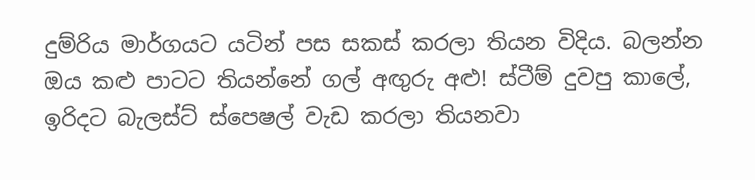දුම්රිය මාර්ගයට යටින් පස සකස් කරලා තියන විදිය. බලන්න ඔය කළු පාටට තියන්නේ ගල් අඟුරු අළු! ස්ටීම් දුවපු කාලේ, ඉරිදට බැලස්ට් ස්පෙෂල් වැඩ කරලා තියනවා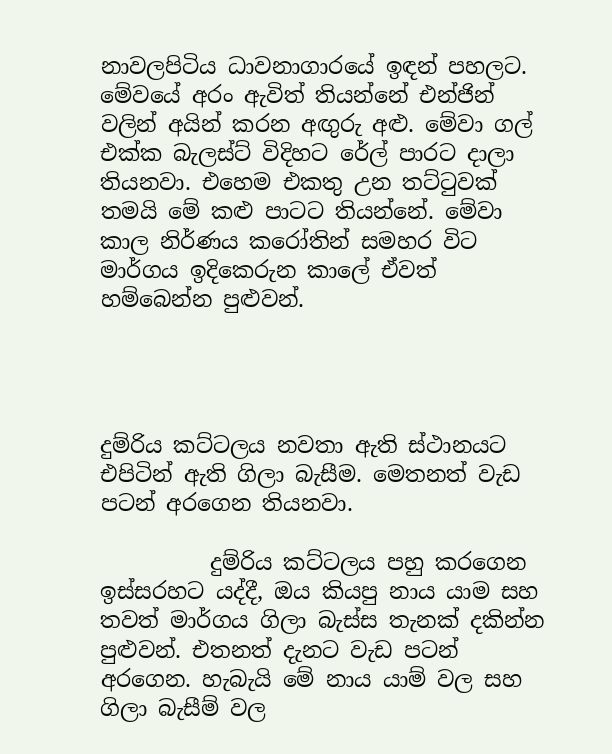නාවලපිටිය ධාවනාගාරයේ ඉඳන් පහලට. මේවයේ අරං ඇවිත් තියන්නේ එන්ජින් වලින් අයින් කරන අඟුරු අළු. මේවා ගල් එක්ක බැලස්ට් විදිහට රේල් පාරට දාලා තියනවා. එහෙම එකතු උන තට්ටුවක් තමයි මේ කළු පාටට තියන්නේ. මේවා කාල නිර්ණය කරෝතින් සමහර විට මාර්ගය ඉදිකෙරුන කාලේ ඒවත් හම්බෙන්න පුළුවන්.




දුම්රිය කට්ටලය නවතා ඇති ස්ථානයට එපිටින් ඇති ගිලා බැසීම. මෙතනත් වැඩ පටන් අරගෙන තියනවා.

          දුම්රිය කට්ටලය පහු කරගෙන ඉස්සරහට යද්දී, ඔය කියපු නාය යාම සහ තවත් මාර්ගය ගිලා බැස්ස තැනක් දකින්න පුළුවන්. එතනත් දැනට වැඩ පටන් අරගෙන. හැබැයි මේ නාය යාම් වල සහ ගිලා බැසීම් වල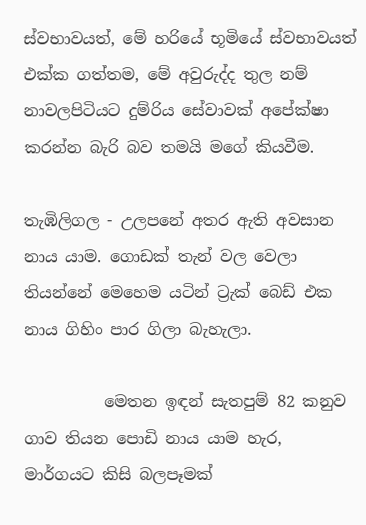ස්වභාවයත්, මේ හරියේ භූමියේ ස්වභාවයත් එක්ක ගත්තම, මේ අවුරුද්ද තුල නම් නාවලපිටියට දුම්රිය සේවාවක් අපේක්ෂා කරන්න බැරි බව තමයි මගේ කියවීම.

තැඹිලිගල - උලපනේ අතර ඇති අවසාන නාය යාම. ගොඩක් තැන් වල වෙලා තියන්නේ මෙහෙම යටින් ට්‍රැක් බෙඩ් එක නාය ගිහිං පාර ගිලා බැහැලා.

          මෙතන ඉඳන් සැතපුම් 82 කනුව ගාව තියන පොඩි නාය යාම හැර, මාර්ගයට කිසි බලපෑමක්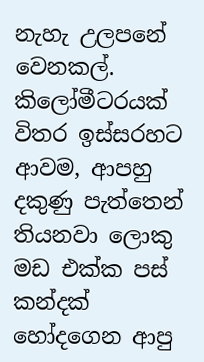නැහැ උලපනේ වෙනකල්. කිලෝමීටරයක් විතර ඉස්සරහට ආවම, ආපහු දකුණු පැත්තෙන් තියනවා ලොකු මඩ එක්ක පස් කන්දක් හෝදගෙන ආපු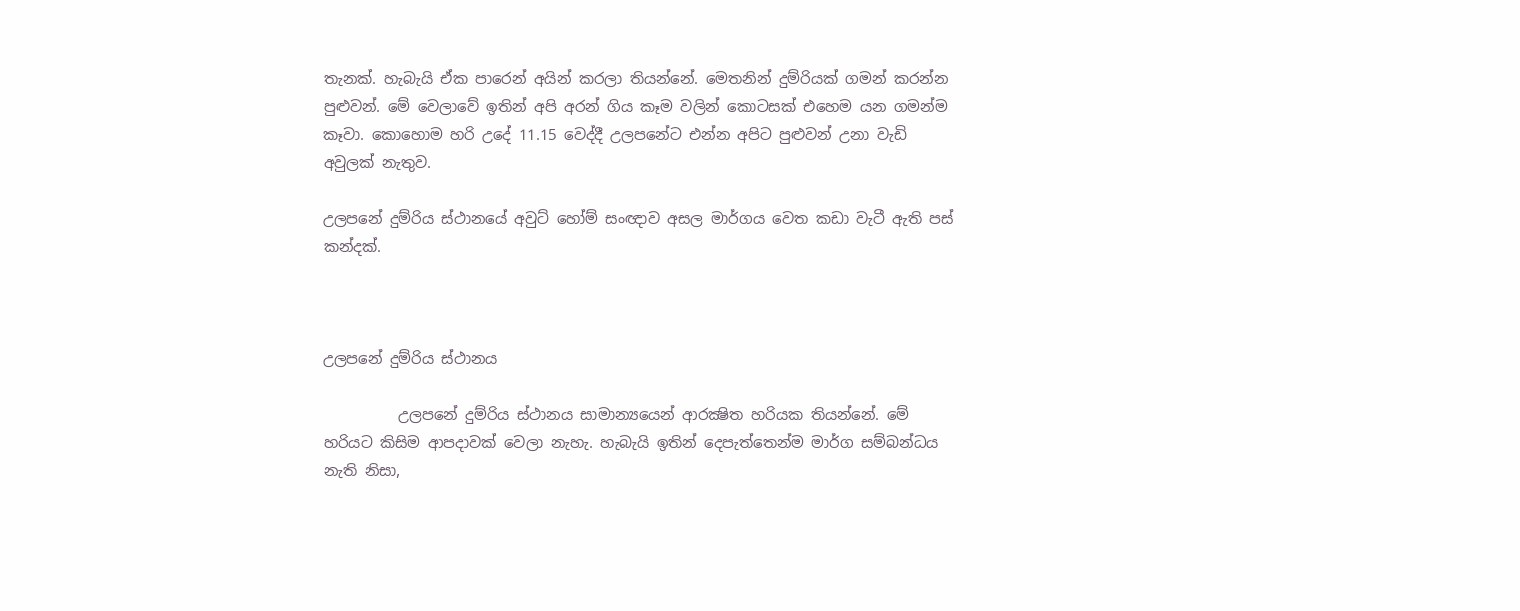තැනක්. හැබැයි ඒක පාරෙන් අයින් කරලා තියන්නේ. මෙතනින් දුම්රියක් ගමන් කරන්න පුළුවන්. මේ වෙලාවේ ඉතින් අපි අරන් ගිය කෑම වලින් කොටසක් එහෙම යන ගමන්ම කෑවා. කොහොම හරි උදේ 11.15 වෙද්දී උලපනේට එන්න අපිට පුළුවන් උනා වැඩි අවුලක් නැතුව.

උලපනේ දුම්රිය ස්ථානයේ අවුට් හෝම් සංඥාව අසල මාර්ගය වෙත කඩා වැටී ඇති පස් කන්දක්.



උලපනේ දුම්රිය ස්ථානය

          උලපනේ දුම්රිය ස්ථානය සාමාන්‍යයෙන් ආරක්‍ෂිත හරියක තියන්නේ. මේ හරියට කිසිම ආපදාවක් වෙලා නැහැ. හැබැයි ඉතින් දෙපැත්තෙන්ම මාර්ග සම්බන්ධය නැති නිසා,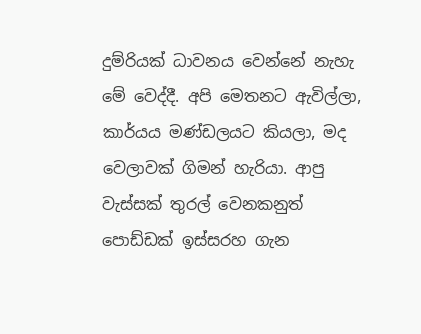දුම්රියක් ධාවනය වෙන්නේ නැහැ මේ වෙද්දී. අපි මෙතනට ඇවිල්ලා, කාර්යය මණ්ඩලයට කියලා, මද වෙලාවක් ගිමන් හැරියා. ආපු වැස්සක් තුරල් වෙනකනුත් පොඩ්ඩක් ඉස්සරහ ගැන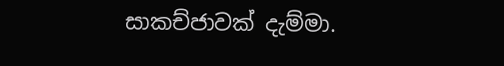සාකච්ජාවක් දැම්මා.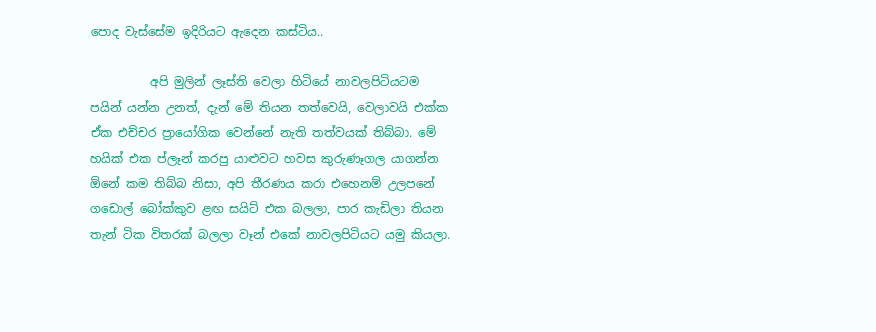පොද වැස්සේම ඉදිරියට ඇදෙන කස්ටිය..

          අපි මුලින් ලෑස්ති වෙලා හිටියේ නාවලපිටියටම පයින් යන්න උනත්, දැන් මේ තියන තත්වෙයි, වෙලාවයි එක්ක ඒක එච්චර ප්‍රායෝගික වෙන්නේ නැති තත්වයක් තිබ්බා. මේ හයික් එක ප්ලෑන් කරපු යාළුවට හවස කුරුණෑගල යාගන්න ඕනේ කම තිබ්බ නිසා, අපි තීරණය කරා එහෙනම් උලපනේ ගඩොල් බෝක්කුව ළඟ සයිට් එක බලලා, පාර කැඩිලා තියන තැන් ටික විතරක් බලලා වෑන් එකේ නාවලපිටියට යමු කියලා.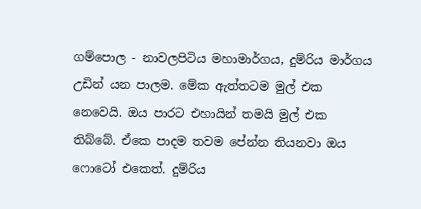ගම්පොල - නාවලපිටිය මහාමාර්ගය, දුම්රිය මාර්ගය උඩින් යන පාලම. මේක ඇත්තටම මුල් එක නෙවෙයි. ඔය පාරට එහායින් තමයි මුල් එක තිබ්බේ. ඒකෙ පාදම තවම පේන්න තියනවා ඔය ෆොටෝ එකෙත්. දුම්රිය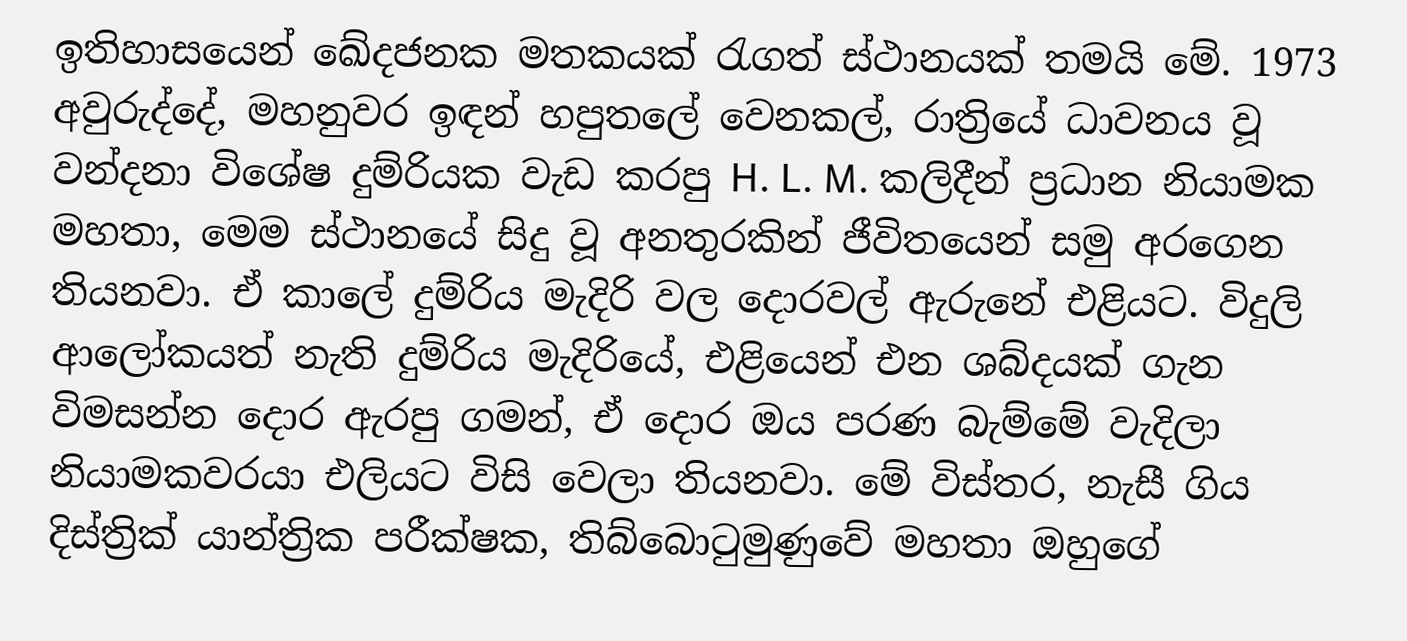ඉතිහාසයෙන් ඛේදජනක මතකයක් රැගත් ස්ථානයක් තමයි මේ. 1973 අවුරුද්දේ, මහනුවර ඉඳන් හපුතලේ වෙනකල්, රාත්‍රියේ ධාවනය වූ වන්දනා විශේෂ දුම්රියක වැඩ කරපු H. L. M. කලිදීන් ප්‍රධාන නියාමක මහතා, මෙම ස්ථානයේ සිදු වූ අනතුරකින් ජීවිතයෙන් සමු අරගෙන තියනවා. ඒ කාලේ දුම්රිය මැදිරි වල දොරවල් ඇරුනේ එළියට. විදුලි ආලෝකයත් නැති දුම්රිය මැදිරියේ, එළියෙන් එන ශබ්දයක් ගැන විමසන්න දොර ඇරපු ගමන්, ඒ දොර ඔය පරණ බැම්මේ වැදිලා නියාමකවරයා එලියට විසි වෙලා තියනවා. මේ විස්තර, නැසී ගිය දිස්ත්‍රික් යාන්ත්‍රික පරීක්ෂක, තිබ්බොටුමුණුවේ මහතා ඔහුගේ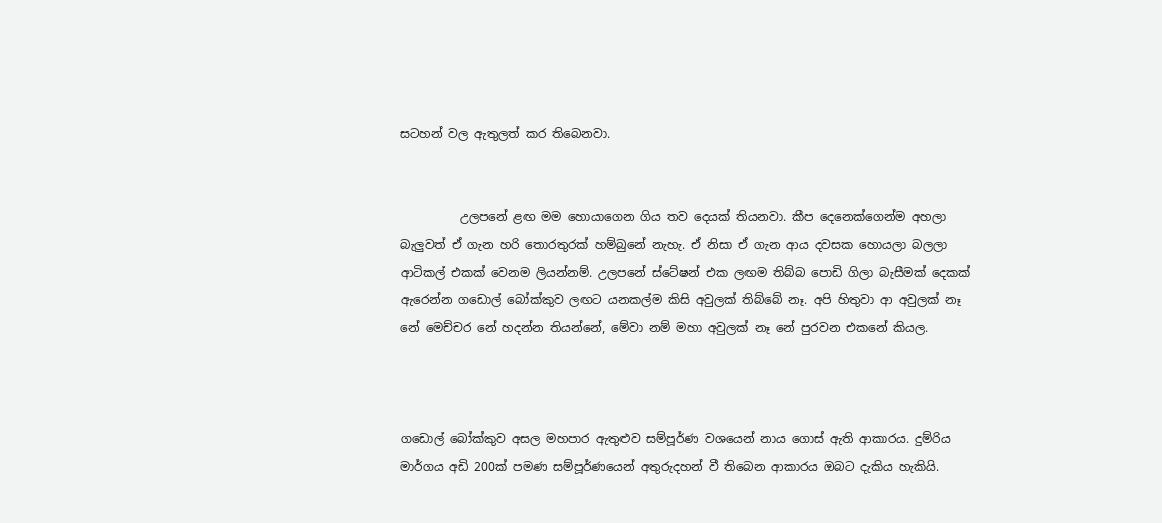සටහන් වල ඇතුලත් කර තිබෙනවා.


          උලපනේ ළඟ මම හොයාගෙන ගිය තව දෙයක් තියනවා. කීප දෙනෙක්ගෙන්ම අහලා බැලුවත් ඒ ගැන හරි තොරතුරක් හම්බුනේ නැහැ. ඒ නිසා ඒ ගැන ආය දවසක හොයලා බලලා ආටිකල් එකක් වෙනම ලියන්නම්. උලපනේ ස්ටේෂන් එක ලඟම තිබ්බ පොඩි ගිලා බැසීමක් දෙකක් ඇරෙන්න ගඩොල් බෝක්කුව ලඟට යනකල්ම කිසි අවුලක් තිබ්බේ නෑ. අපි හිතුවා ආ අවුලක් නෑ නේ මෙච්චර නේ හදන්න තියන්නේ, මේවා නම් මහා අවුලක් නෑ නේ පුරවන එකනේ කියල.



ගඩොල් බෝක්කුව අසල මහපාර ඇතුළුව සම්පූර්ණ වශයෙන් නාය ගොස් ඇති ආකාරය. දුම්රිය මාර්ගය අඩි 200ක් පමණ සම්පූර්ණයෙන් අතුරුදහන් වී තිබෙන ආකාරය ඔබට දැකිය හැකියි.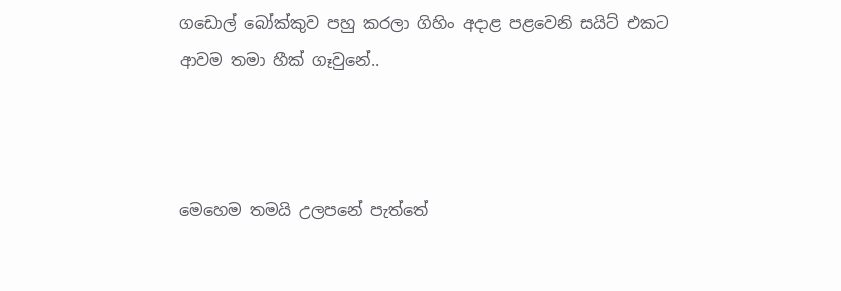ගඩොල් බෝක්කුව පහු කරලා ගිහිං අදාළ පළවෙනි සයිට් එකට ආවම තමා හීක් ගෑවුනේ..



මෙහෙම තමයි උලපනේ පැත්තේ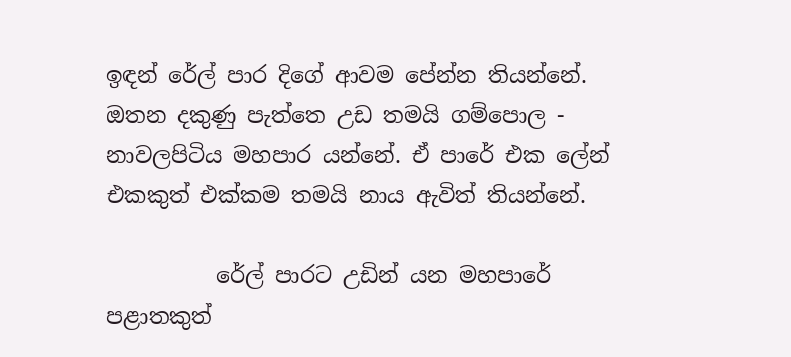ඉඳන් රේල් පාර දිගේ ආවම පේන්න තියන්නේ. ඔතන දකුණු පැත්තෙ උඩ තමයි ගම්පොල - නාවලපිටිය මහපාර යන්නේ. ඒ පාරේ එක ලේන් එකකුත් එක්කම තමයි නාය ඇවිත් තියන්නේ.

          රේල් පාරට උඩින් යන මහපාරේ පළාතකුත්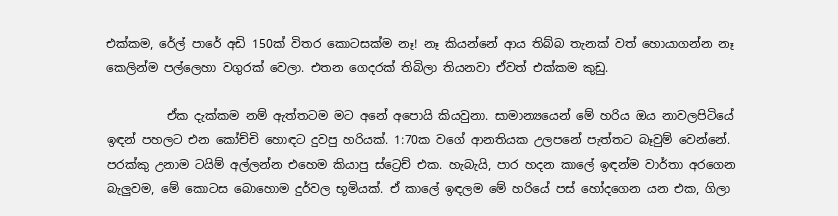එක්කම, රේල් පාරේ අඩි 150ක් විතර කොටසක්ම නෑ! නෑ කියන්නේ ආය තිබ්බ තැනක් වත් හොයාගන්න නෑ කෙලින්ම පල්ලෙහා වගුරක් වෙලා. එතන ගෙදරක් තිබිලා තියනවා ඒවත් එක්කම කුඩු.

          ඒක දැක්කම නම් ඇත්තටම මට අනේ අපොයි කියවුනා. සාමාන්‍යයෙන් මේ හරිය ඔය නාවලපිටියේ ඉඳන් පහලට එන කෝච්චි හොඳට දුවපු හරියක්. 1:70ක වගේ ආනතියක උලපනේ පැත්තට බෑවුම් වෙන්නේ. පරක්කු උනාම ටයිම් අල්ලන්න එහෙම කියාපු ස්ට්‍රෙච් එක. හැබැයි, පාර හදන කාලේ ඉඳන්ම වාර්තා අරගෙන බැලුවම, මේ කොටස බොහොම දුර්වල භූමියක්. ඒ කාලේ ඉඳලම මේ හරියේ පස් හෝදගෙන යන එක, ගිලා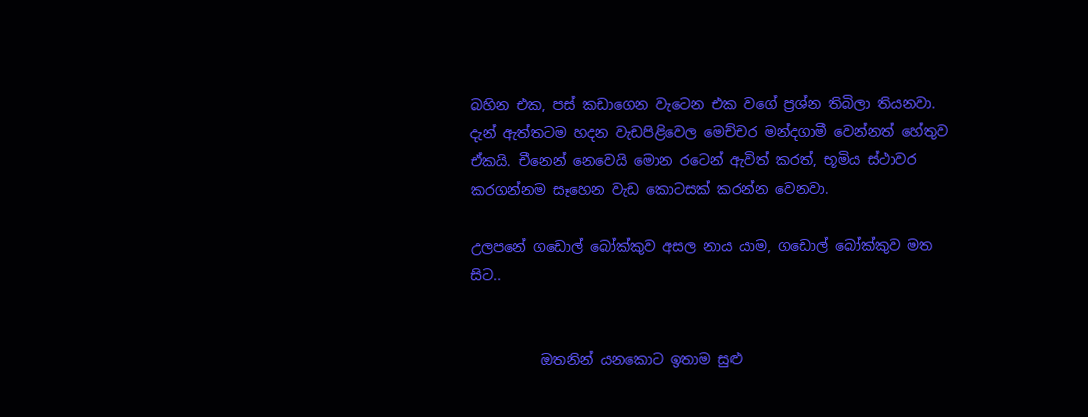බහින එක, පස් කඩාගෙන වැටෙන එක වගේ ප්‍රශ්න තිබිලා තියනවා. දැන් ඇත්තටම හදන වැඩපිළිවෙල මෙච්චර මන්දගාමී වෙන්නත් හේතුව ඒකයි. චීනෙන් නෙවෙයි මොන රටෙන් ඇවිත් කරත්, භූමිය ස්ථාවර කරගන්නම සෑහෙන වැඩ කොටසක් කරන්න වෙනවා.

උලපනේ ගඩොල් බෝක්කුව අසල නාය යාම, ගඩොල් බෝක්කුව මත සිට..


          ඔතනින් යනකොට ඉතාම සුළු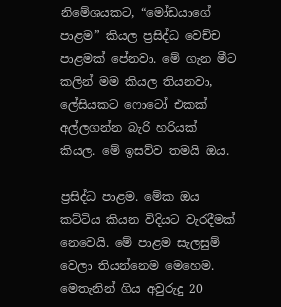නිමේශයකට, “මෝඩයාගේ පාළම” කියල ප්‍රසිද්ධ වෙච්ච පාළමක් පේනවා. මේ ගැන මීට කලින් මම කියල තියනවා, ලේසියකට ෆොටෝ එකක් අල්ලගන්න බැරි හරියක් කියල. මේ ඉසව්ව තමයි ඔය.

ප්‍රසිද්ධ පාළම. මේක ඔය කට්ටිය කියන විදියට වැරදීමක් නෙවෙයි. මේ පාළම සැලසුම් වෙලා තියන්නෙම මෙහෙම. මෙතැනින් ගිය අවුරුදු 20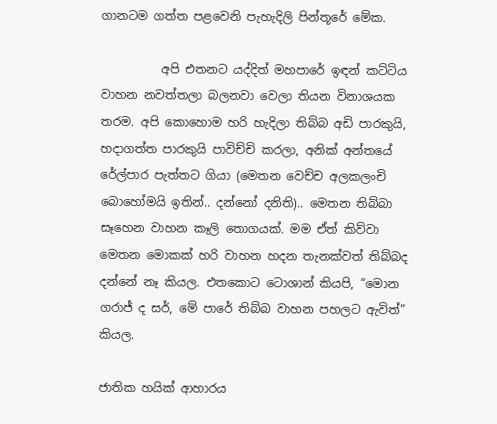ගානටම ගත්ත පළවෙනි පැහැදිලි පින්තූරේ මේක.

          අපි එතනට යද්දිත් මහපාරේ ඉඳන් කට්ටිය වාහන නවත්තලා බලනවා වෙලා තියන විනාශයක තරම. අපි කොහොම හරි හැදිලා තිබ්බ අඩි පාරකුයි, හදාගත්ත පාරකුයි පාවිච්චි කරලා, අනික් අන්තයේ රේල්පාර පැත්තට ගියා (මෙතන වෙච්ච අලකලංචි බොහෝමයි ඉතින්.. දන්නෝ දනිති).. මෙතන තිබ්බා සෑහෙන වාහන කෑලි තොගයක්. මම ඒත් කිව්වා මෙතන මොකක් හරි වාහන හදන තැනක්වත් තිබ්බද දන්නේ නෑ කියල. එතකොට ටොශාන් කියපි, “මොන ගරාජ් ද සර්, මේ පාරේ තිබ්බ වාහන පහලට ඇවිත්” කියල.

ජාතික හයික් ආහාරය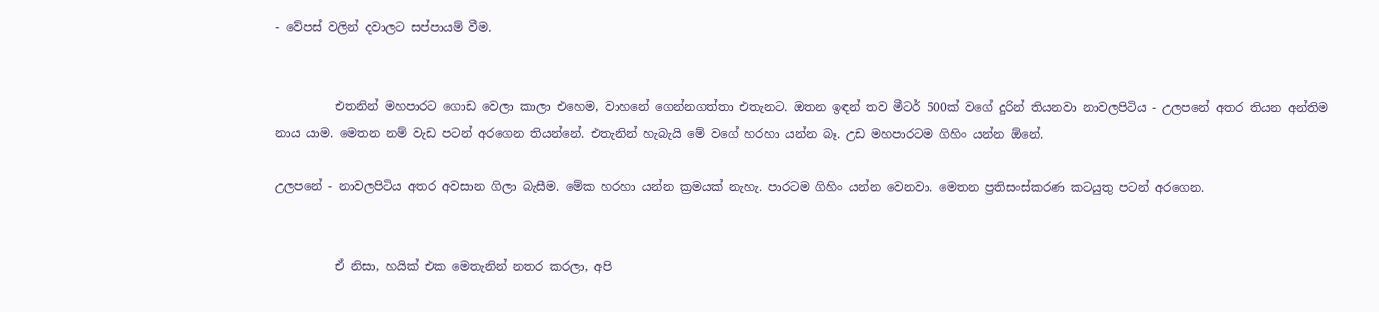- වේපස් වලින් දවාලට සප්පායම් වීම.


          එතනින් මහපාරට ගොඩ වෙලා කාලා එහෙම, වාහනේ ගෙන්නගත්තා එතැනට. ඔතන ඉඳන් තව මීටර් 500ක් වගේ දුරින් තියනවා නාවලපිටිය - උලපනේ අතර තියන අන්තිම නාය යාම. මෙතන නම් වැඩ පටන් අරගෙන තියන්නේ. එතැනින් හැබැයි මේ වගේ හරහා යන්න බෑ. උඩ මහපාරටම ගිහිං යන්න ඕනේ.

උලපනේ - නාවලපිටිය අතර අවසාන ගිලා බැසීම. මේක හරහා යන්න ක්‍රමයක් නැහැ. පාරටම ගිහිං යන්න වෙනවා. මෙතන ප්‍රතිසංස්කරණ කටයුතු පටන් අරගෙන.


          ඒ නිසා, හයික් එක මෙතැනින් නතර කරලා, අපි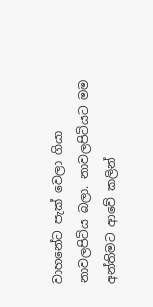වාහනේට පැක් වෙලා ගියා නාවලපිටිය බලා. නාවලපිටියට මම අන්තිමට ආවේ කලින්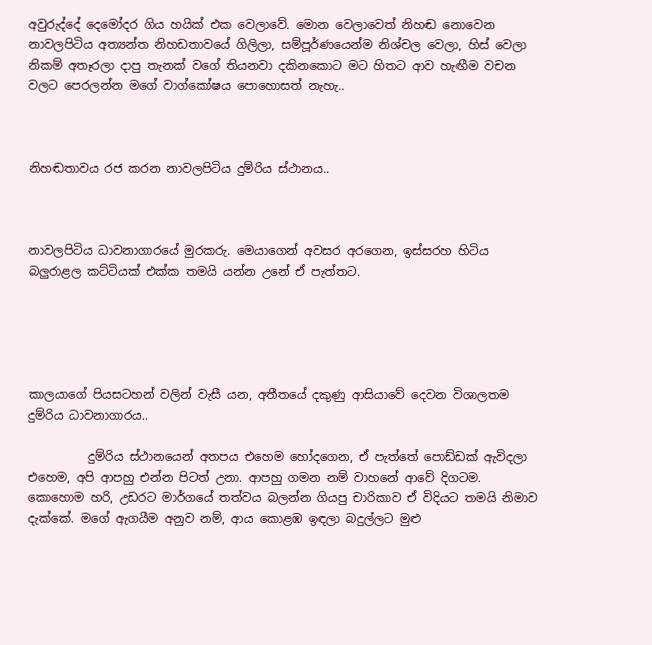අවුරුද්දේ දෙමෝදර ගිය හයික් එක වෙලාවේ. මොන වෙලාවෙත් නිහඬ නොවෙන නාවලපිටිය අත්‍යන්ත නිහඩතාවයේ ගිලිලා, සම්පූර්ණයෙන්ම නිශ්චල වෙලා, හිස් වෙලා නිකම් අතෑරලා දාපු තැනක් වගේ තියනවා දකිනකොට මට හිතට ආව හැඟීම වචන වලට පෙරලන්න මගේ වාග්කෝෂය පොහොසත් නැහැ..



නිහඬතාවය රජ කරන නාවලපිටිය දුම්රිය ස්ථානය..



නාවලපිටිය ධාවනාගාරයේ මුරකරු. මෙයාගෙන් අවසර අරගෙන, ඉස්සරහ හිටිය බලුරාළල කට්ටියක් එක්ක තමයි යන්න උනේ ඒ පැත්තට.





කාලයාගේ පියසටහන් වලින් වැසී යන, අතීතයේ දකුණු ආසියාවේ දෙවන විශාලතම දුම්රිය ධාවනාගාරය..

          දුම්රිය ස්ථානයෙන් අතපය එහෙම හෝදගෙන, ඒ පැත්තේ පොඩ්ඩක් ඇවිදලා එහෙම, අපි ආපහු එන්න පිටත් උනා. ආපහු ගමන නම් වාහනේ ආවේ දිගටම. කොහොම හරි, උඩරට මාර්ගයේ තත්වය බලන්න ගියපු චාරිකාව ඒ විදියට තමයි නිමාව දැක්කේ. මගේ ඇගයීම අනුව නම්, ආය කොළඹ ඉඳලා බදුල්ලට මුළු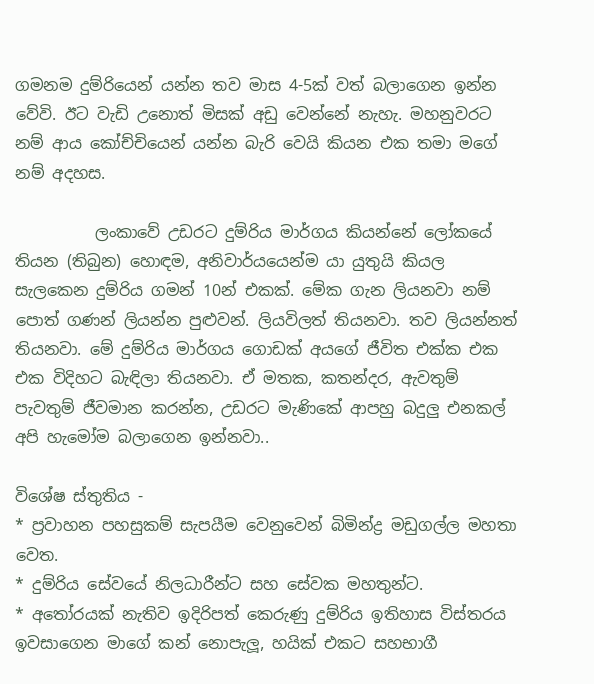ගමනම දුම්රියෙන් යන්න තව මාස 4-5ක් වත් බලාගෙන ඉන්න වේවි. ඊට වැඩි උනොත් මිසක් අඩු වෙන්නේ නැහැ. මහනුවරට නම් ආය කෝච්චියෙන් යන්න බැරි වෙයි කියන එක තමා මගේ නම් අදහස.

          ලංකාවේ උඩරට දුම්රිය මාර්ගය කියන්නේ ලෝකයේ තියන (තිබුන) හොඳම, අනිවාර්යයෙන්ම යා යුතුයි කියල සැලකෙන දුම්රිය ගමන් 10න් එකක්. මේක ගැන ලියනවා නම් පොත් ගණන් ලියන්න පුළුවන්. ලියවිලත් තියනවා. තව ලියන්නත් තියනවා. මේ දුම්රිය මාර්ගය ගොඩක් අයගේ ජීවිත එක්ක එක එක විදිහට බැඳිලා තියනවා. ඒ මතක, කතන්දර, ඇවතුම් පැවතුම් ජීවමාන කරන්න, උඩරට මැණිකේ ආපහු බදුලු එනකල් අපි හැමෝම බලාගෙන ඉන්නවා..

විශේෂ ස්තුතිය -
* ප්‍රවාහන පහසුකම් සැපයීම වෙනුවෙන් බිමින්ද්‍ර මඩුගල්ල මහතා වෙත.
* දුම්රිය සේවයේ නිලධාරීන්ට සහ සේවක මහතුන්ට.
* අතෝරයක් නැතිව ඉදිරිපත් කෙරුණු දුම්රිය ඉතිහාස විස්තරය ඉවසාගෙන මාගේ කන් නොපැලූ, හයික් එකට සහභාගී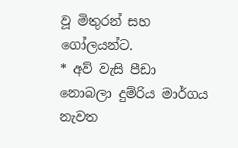වූ මිතුරන් සහ ගෝලයන්ට.
* අව් වැසි පීඩා නොබලා දුම්රිය මාර්ගය නැවත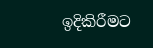ඉදිකිරීමට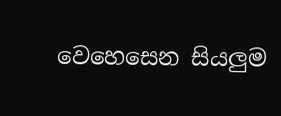වෙහෙසෙන සියලුම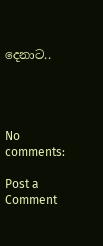දෙනාට..




No comments:

Post a Comment